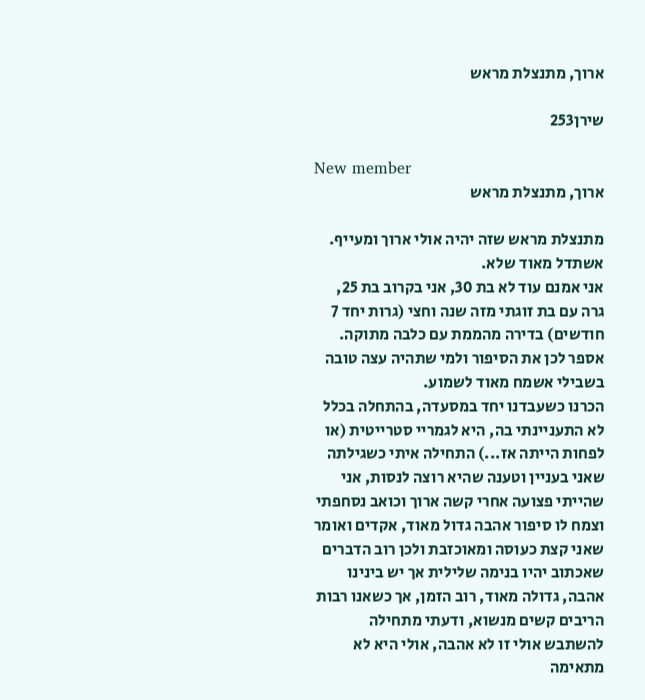ארוך, מתנצלת מראש

שירן253

New member
ארוך, מתנצלת מראש

מתנצלת מראש שזה יהיה אולי ארוך ומעייף. אשתדל מאוד שלא.
אני אמנם עוד לא בת 30, אני בקרוב בת 25, גרה עם בת זוגתי מזה שנה וחצי (גרות יחד 7 חודשים) בדירה מהממת עם כלבה מתוקה. אספר לכן את הסיפור ולמי שתהיה עצה טובה בשבילי אשמח מאוד לשמוע.
הכרנו כשעבדנו יחד במסעדה, בהתחלה בכלל לא התעניינתי בה, היא לגמריי סטרייטית (או לפחות הייתה אז...) התחילה איתי כשגילתה שאני בעניין וטענה שהיא רוצה לנסות, אני שהייתי פצועה אחרי קשה ארוך וכואב נסחפתי וצמח לו סיפור אהבה גדול מאוד, אקדים ואומר שאני קצת כעוסה ומאוכזבת ולכן רוב הדברים שאכתוב יהיו בנימה שלילית אך יש בינינו אהבה, גדולה מאוד, רוב הזמן, אך כשאנו רבות הריבים קשים מנשוא, ודעתי מתחילה להשתבש אולי זו לא אהבה, אולי היא לא מתאימה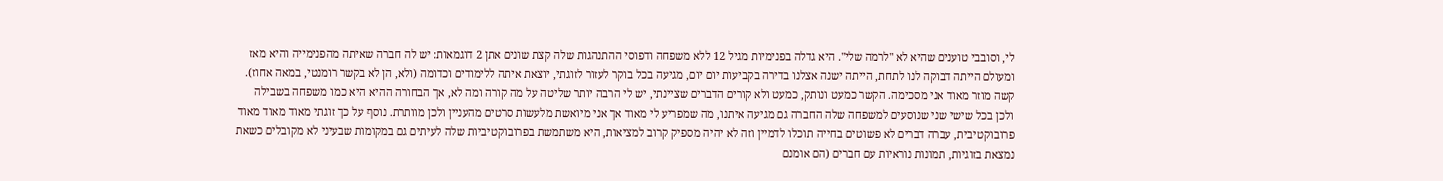לי, וסובבי טוענים שהיא לא "לרמה שלי". היא גדלה בפנימיות מגיל 12 ללא משפחה ודפוסי ההתנהגות שלה קצת שונים אתן 2 דוגמאות: יש לה חברה שאיתה מהפנימייה והיא מאז ומעולם הייתה דבוקה לנו לתחת, הייתה ישנה אצלנו בדירה בקביעות יום יום, מגיעה בכל בוקר לעזור לזוגתי, יוצאת איתה ללימודים וכדומה (ולא, הן לא בקשר רומנטי, במאה אחוז). קשה מוזר מאוד אני מסכימה. הקשר כמעט ונותק, כמעט ולא קורים הדברים שציינתי, יש לי הרבה יותר שליטה על מה קורה ומה לא, אך הבחורה ההיא היא כמו משפחה בשבילה ולכן בכל שישי שני שנוסעים למשפחה שלה החברה גם מגיעה איתנו, מה שמפריע לי מאוד אך אני מיואשת מלעשות סרטים מהעניין ולכן מוותרת. נוסף על כך זוגתי מאוד מאוד מאוד פרובוקטיבית, עברה דברים לא פשוטים בחייה תוכלו לדמיין וזה לא יהיה מספיק קרוב למציאות, היא משתמשת בפרובוקטיביות שלה לעיתים גם במקומות שבעיני לא מקובלים כשאת נמצאת בזוגיות, תמונות נוראיות עם חברים (הם אומנם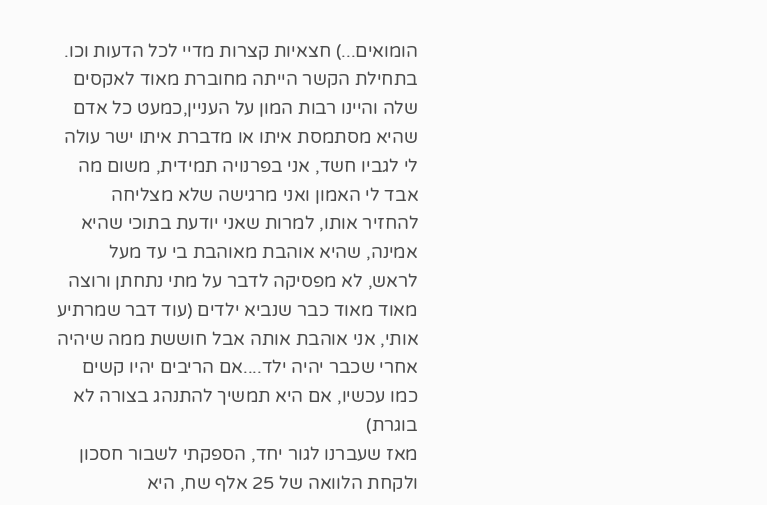הומואים...) חצאיות קצרות מדיי לכל הדעות וכו. בתחילת הקשר הייתה מחוברת מאוד לאקסים שלה והיינו רבות המון על העניין,כמעט כל אדם שהיא מסתמסת איתו או מדברת איתו ישר עולה לי לגביו חשד, אני בפרנויה תמידית, משום מה אבד לי האמון ואני מרגישה שלא מצליחה להחזיר אותו, למרות שאני יודעת בתוכי שהיא אמינה, שהיא אוהבת מאוהבת בי עד מעל לראש, לא מפסיקה לדבר על מתי נתחתן ורוצה מאוד מאוד כבר שנביא ילדים (עוד דבר שמרתיע אותי, אני אוהבת אותה אבל חוששת ממה שיהיה אחרי שכבר יהיה ילד....אם הריבים יהיו קשים כמו עכשיו, אם היא תמשיך להתנהג בצורה לא בוגרת)
מאז שעברנו לגור יחד, הספקתי לשבור חסכון ולקחת הלוואה של 25 אלף שח, היא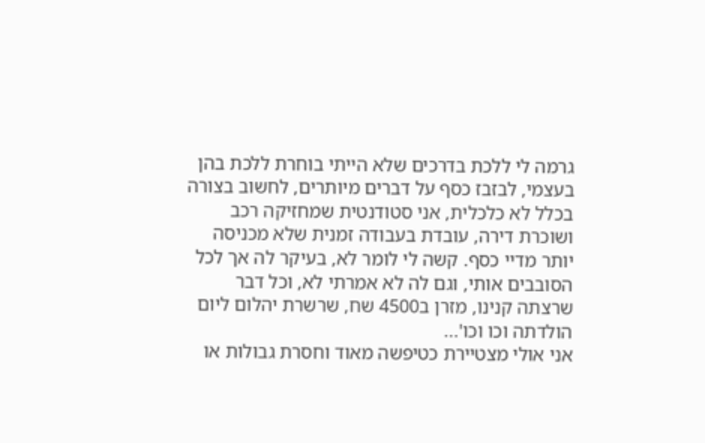גרמה לי ללכת בדרכים שלא הייתי בוחרת ללכת בהן בעצמי, לבזבז כסף על דברים מיותרים, לחשוב בצורה בכלל לא כלכלית, אני סטודנטית שמחזיקה רכב ושוכרת דירה, עובדת בעבודה זמנית שלא מכניסה יותר מדיי כסף. קשה לי לומר לא, בעיקר לה אך לכל הסובבים אותי, וגם לה לא אמרתי לא, וכל דבר שרצתה קנינו, מזרן ב4500 שח, שרשרת יהלום ליום הולדתה וכו וכו'...
אני אולי מצטיירת כטיפשה מאוד וחסרת גבולות או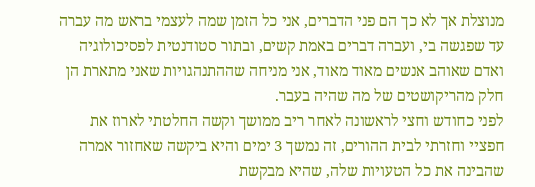מנוצלת אך לא כך הם פני הדברים, אני כל הזמן שמה לעצמי בראש מה עברה עד שפגשה בי, ועברה דברים באמת קשים, ובתור סטודנטית לפסיכולוגיה ואדם שאוהב אנשים מאוד מאוד, אני מניחה שההתנהגויות שאני מתארת הן חלק מהריקושטים של מה שהיה בעבר.
לפני כחודש וחצי לראשונה לאחר ריב ממושך וקשה החלטתי לארוז את חפציי וחזרתי לבית ההורים, זה נמשך 3 ימים והיא ביקשה שאחזור אמרה שהבינה את כל הטעויות שלה, שהיא מבקשת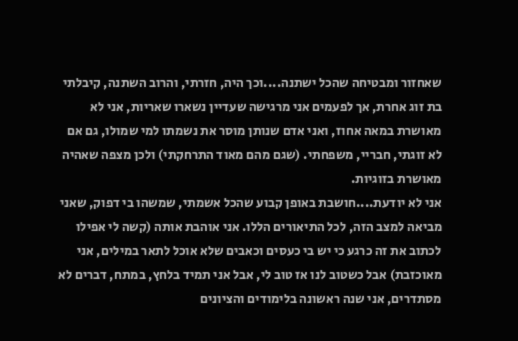שאחזור ומבטיחה שהכל ישתנה....וכך היה, חזרתי, והרוב השתנה, קיבלתי בת זוג אחרת, אך לפעמים אני מרגישה שעדיין נשארו שאריות, אני לא מאושרת במאה אחוז, ואני אדם שנותן מוסר את נשמתו למי שמולו, גם אם לא זוגתי, חבריי, משפחתי. (שגם מהם מאוד התרחקתי) ולכן מצפה שאהיה מאושרת בזוגיות.
אני לא יודעת....חושבת באופן קבוע שהכל אשמתי, שמשהו בי דפוק, שאני מביאה למצב הזה, לכל התיאורים הללו. אני אוהבת אותה (קשה לי אפילו לכתוב את זה כרגע כי יש בי כעסים וכאבים שלא אוכל לתאר במילים, אני מאוכזבת) אבל כשטוב לנו אז טוב לי, אבל אני תמיד בלחץ, במתח, דברים לא מסתדרים, אני שנה ראשונה בלימודים והציונים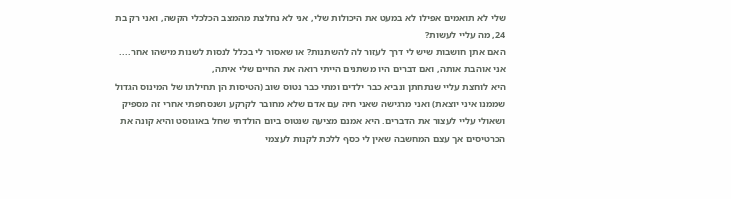שלי לא תואמים אפילו לא במעט את היכולות שלי, אני לא נחלצת מהמצב הכלכלי הקשה, ואני רק בת 24, מה עליי לעשות?
האם אתן חושבות שיש לי דרך לעזור לה להשתנות? או שאסור לי בכלל לנסות לשנות מישהו אחר....
אני אוהבת אותה, ואם דברים היו משתנים הייתי רואה את החיים שלי איתה,
היא לוחצת עליי שנתחתן ונביא כבר ילדים ומתי כבר נטוס שוב (הטיסות הן תחילתו של המינוס הגדול שממנו איני יוצאת) ואני מרגישה שאני חיה עם אדם שלא מחובר לקרקע ושנסחפתי אחרי זה מספיק ושאולי עליי לעצור את הדברים. היא אמנם מציעה שנטוס ביום הולדתי שחל באוגוסט והיא קונה את הכרטיסים אך עצם המחשבה שאין לי כסף ללכת לקנות לעצמי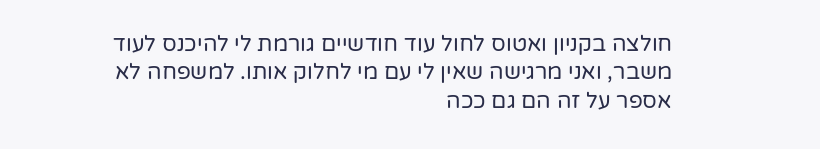חולצה בקניון ואטוס לחול עוד חודשיים גורמת לי להיכנס לעוד משבר, ואני מרגישה שאין לי עם מי לחלוק אותו. למשפחה לא אספר על זה הם גם ככה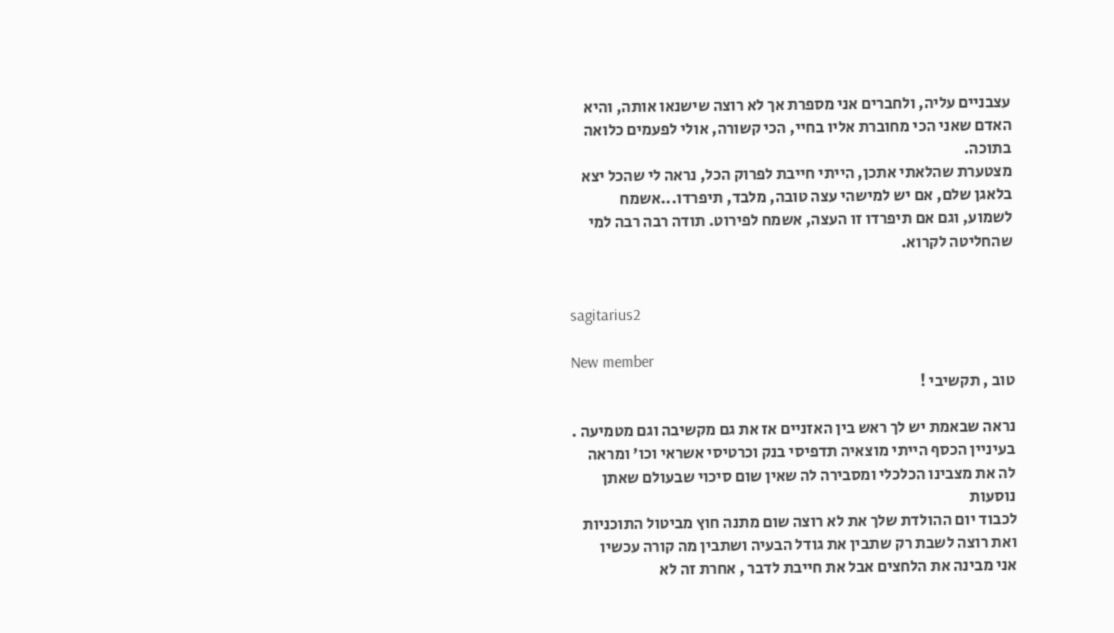עצבניים עליה, ולחברים אני מספרת אך לא רוצה שישנאו אותה, והיא האדם שאני הכי מחוברת אליו בחיי, הכי קשורה, אולי לפעמים כלואה בתוכה.
מצטערת שהלאתי אתכן, הייתי חייבת לפרוק הכל, נראה לי שהכל יצא בלאגן שלם, אם יש למישהי עצה טובה, מלבד, תיפרדו...אשמח לשמוע, וגם אם תיפרדו זו העצה, אשמח לפירוט. תודה רבה רבה למי שהחליטה לקרוא.


sagitarius2

New member
טוב , תקשיבי !

נראה שבאמת יש לך ראש בין האזניים אז את גם מקשיבה וגם מטמיעה .
בעיניין הכסף הייתי מוצאיה תדפיסי בנק וכרטיסי אשראי וכו' ומראה לה את מצבינו הכלכלי ומסבירה לה שאין שום סיכוי שבעולם שאתן נוסעות
לכבוד יום ההולדת שלך את לא רוצה שום מתנה חוץ מביטול התוכניות ואת רוצה לשבת רק שתבין את גודל הבעיה ושתבין מה קורה עכשיו
אני מבינה את הלחצים אבל את חייבת לדבר , אחרת זה לא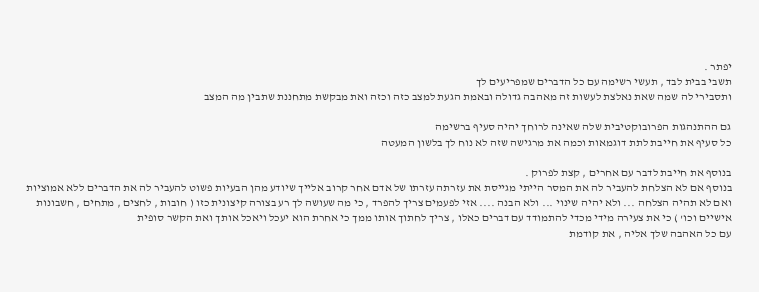יפתר .
תשבי בבית לבד , תעשי רשימה עם כל הדברים שמפריעים לך
ותסבירי לה שמה שאת נאלצת לעשות זה מאהבה גדולה ובאמת הגעת למצב כזה וכזה ואת מבקשת מתחננת שתבין מה המצב

גם ההתנהגות הפרובוקטיבית שלה שאינה לרוחך יהיה סעיף ברשימה
כל סעיף את חייבת לתת דוגמאות וכמה את מרגישה שזה לא נוח לך בלשון המעטה

בנוסף את חייבת לדבר עם אחרים , קצת לפרוק .
בנוסף אם לא הצלחת להעביר לה את המסר הייתי מגייסת את עזרתה עזרתו של אדם אחר קרוב אלייך שיודע מהן הבעיות פשוט להעביר לה את הדברים ללא אמוציות
ואם לא תהיה הצלחה ... ולא יהיה שינוי ... ולא הבנה .... אזי לפעמים צריך להפרד , כי מה שעושה לך רע בצורה קיצונית כזו ( חובות , לחצים , מתחים , חשבונות אישיים וכו' ) כי את צעירה מידי מכדי להתמודד עם דברים כאלו , צריך לחתוך אותו ממך כי אחרת הוא יעכל ויאכל אותך ואת הקשר סופית
עם כל האהבה שלך אליה , את קודמת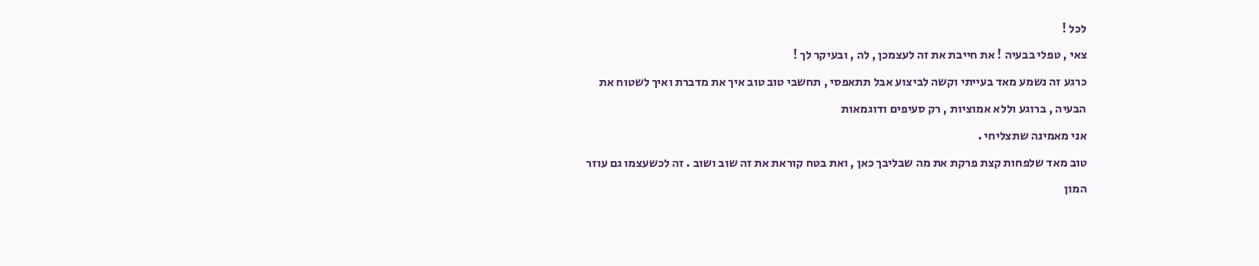לכל !
צאי , טפלי בבעיה ! את חייבת את זה לעצמכן , לה , ובעיקר לך !
כרגע זה נשמע מאד בעייתי וקשה לביצוע אבל תתאפסי , תחשבי טוב טוב איך את מדברת ואיך לשטוח את הבעיה , ברוגע וללא אמוציות , רק סעיפים ודוגמאות
אני מאמינה שתצליחי .
טוב מאד שלפחות קצת פרקת את מה שבליבך כאן , ואת בטח קוראת את זה שוב ושוב . זה לכשעצמו גם עוזר
המון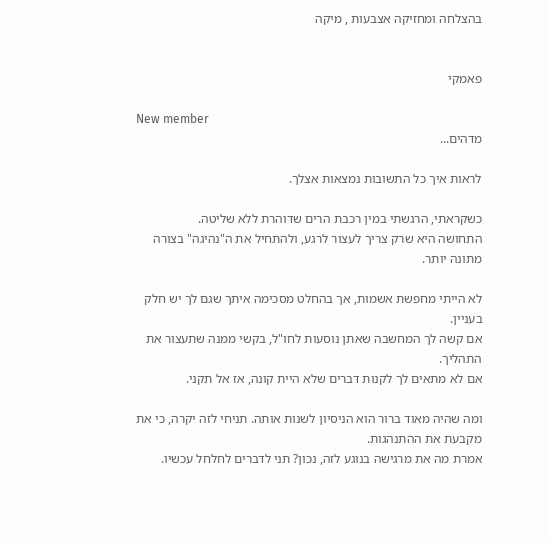בהצלחה ומחזיקה אצבעות , מיקה


פאמקי

New member
מדהים...

לראות איך כל התשובות נמצאות אצלך.

כשקראתי, הרגשתי במין רכבת הרים שדוהרת ללא שליטה.
התחושה היא שרק צריך לעצור לרגע, ולהתחיל את ה"נהיגה" בצורה מתונה יותר.

לא הייתי מחפשת אשמות, אך בהחלט מסכימה איתך שגם לך יש חלק בעניין.
אם קשה לך המחשבה שאתן נוסעות לחו"ל, בקשי ממנה שתעצור את התהליך.
אם לא מתאים לך לקנות דברים שלא היית קונה, אז אל תקני.

ומה שהיה מאוד ברור הוא הניסיון לשנות אותה. תניחי לזה יקרה, כי את מקבעת את ההתנהגות.
אמרת מה את מרגישה בנוגע לזה, נכון? תני לדברים לחלחל עכשיו.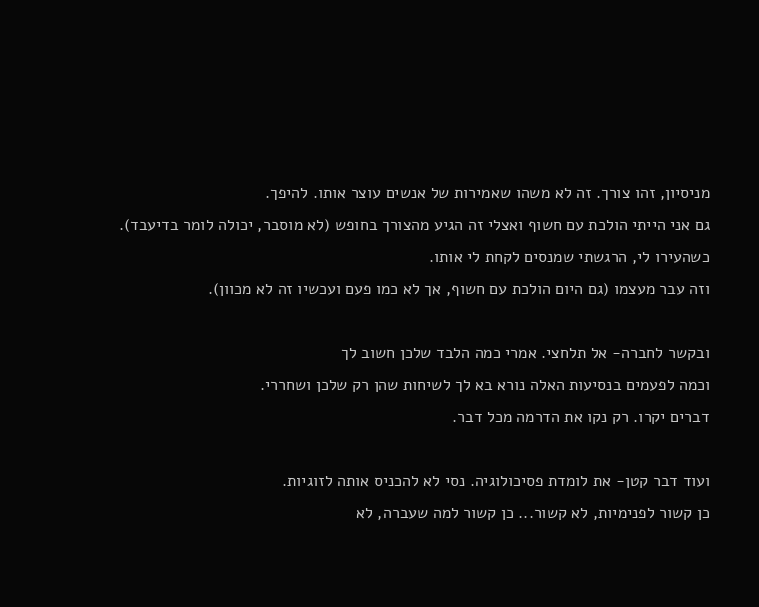מניסיון, זהו צורך. זה לא משהו שאמירות של אנשים עוצר אותו. להיפך.
גם אני הייתי הולכת עם חשוף ואצלי זה הגיע מהצורך בחופש (לא מוסבר, יכולה לומר בדיעבד).
כשהעירו לי, הרגשתי שמנסים לקחת לי אותו.
וזה עבר מעצמו (גם היום הולכת עם חשוף, אך לא כמו פעם ועכשיו זה לא מכוון).

ובקשר לחברה- אל תלחצי. אמרי כמה הלבד שלכן חשוב לך
וכמה לפעמים בנסיעות האלה נורא בא לך לשיחות שהן רק שלכן ושחררי.
דברים יקרו. רק נקו את הדרמה מכל דבר.

ועוד דבר קטן- את לומדת פסיכולוגיה. נסי לא להכניס אותה לזוגיות.
כן קשור לפנימיות, לא קשור... כן קשור למה שעברה, לא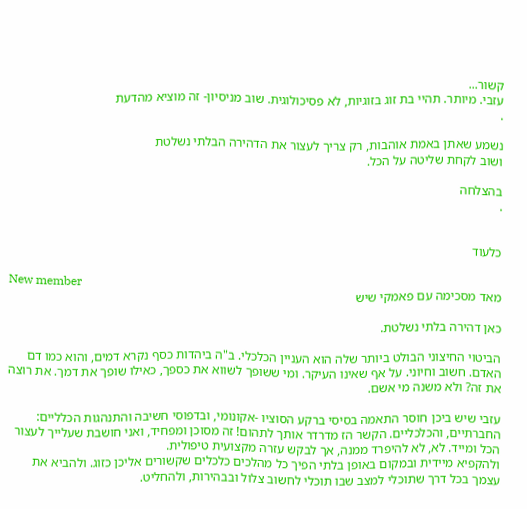קשור...
עזבי. מיותר. תהיי בת זוג בזוגיות, לא פסיכולוגית. שוב מניסיון- זה מוציא מהדעת
.

נשמע שאתן באמת אוהבות, רק צריך לעצור את הדהירה הבלתי נשלטת
ושוב לקחת שליטה על הכל.

בהצלחה
.


כלעוד

New member
מאד מסכימה עם פאמקי שיש

כאן דהירה בלתי נשלטת.

הביטוי החיצוני הבולט ביותר שלה הוא העניין הכלכלי. ב"ה ביהדות כסף נקרא דמים, והוא כמו דם האדם. חשוב וחיוני. על אף שאינו העיקר. ומי ששופך לשווא את כספך, כאילו שופך את דמך. את רוצה את זה? ולא משנה מי אשם.

עזבי שיש ביכן חוסר התאמה בסיסי ברקע הסוציו -אקונומי, ובדפוסי חשיבה והתנהגות הכלליים: החברתיים, והכלכליים. הקשר הז מדרדר אותך לתהום! זה מסוכן ומפחיד, ואני חושבת שעלייך לעצור הכל ומייד. לא, לא להיפרד ממנה, אך לבקש עזרה מקצועית טיפולית.
ולהקפיא מיידית ובמקום באופן בלתי הפיך כל מהלכים כלכלים שקשורים אליכן כזוג. ולהביא את עצמך בכל דרך שתוכלי למצב שבו תוכלי לחשוב צלול ובבהירות, ולהחליט.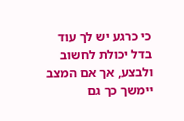כי כרגע יש לך עוד בדל יכולת לחשוב ולבצע, אך אם המצב יימשך כך גם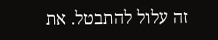זה עלול להתבטל. את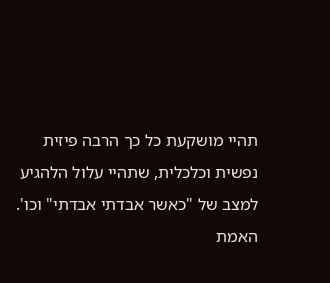תהיי מושקעת כל כך הרבה פיזית נפשית וכלכלית, שתהיי עלול הלהגיע למצב של "כאשר אבדתי אבדתי" וכו'.
האמת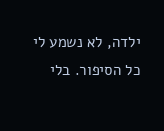ילדה, לא נשמע לי כל הסיפור. בלי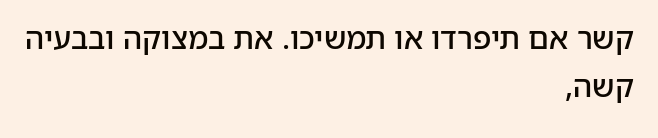קשר אם תיפרדו או תמשיכו. את במצוקה ובבעיה קשה,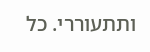ותתעוררי. כל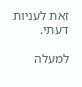זאת לעניות דעתי.

למעלה